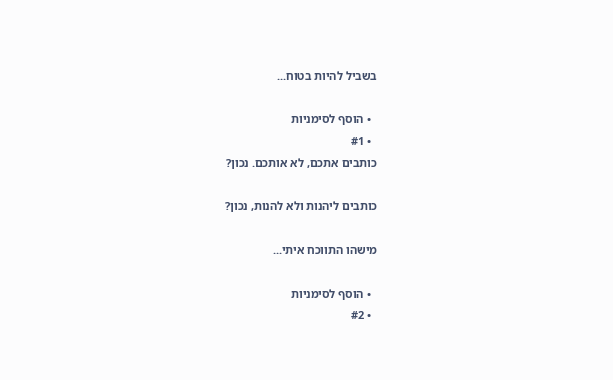בשביל להיות בטוח...

  • הוסף לסימניות
  • #1
כותבים אתכם, לא אותכם. נכון?

כותבים ליהנות ולא להנות, נכון?

מישהו התווכח איתי...

  • הוסף לסימניות
  • #2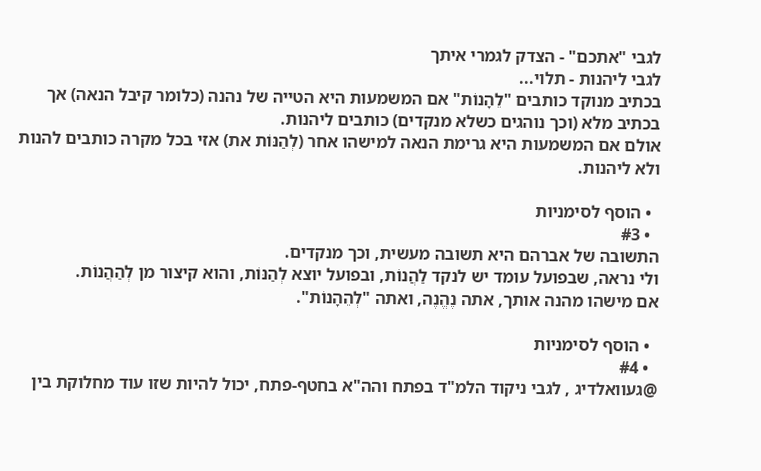לגבי "אתכם" - הצדק לגמרי איתך
לגבי ליהנות - תלוי...
בכתיב מנוקד כותבים "לֵהָנוֹת" אם המשמעות היא הטייה של נהנה (כלומר קיבל הנאה) אך בכתיב מלא (וכך נוהגים כשלא מנקדים) כותבים ליהנות.
אולם אם המשמעות היא גרימת הנאה למישהו אחר (לְהַנּוֹת את) אזי בכל מקרה כותבים להנות ולא ליהנות.

  • הוסף לסימניות
  • #3
התשובה של אברהם היא תשובה מעשית, וכך מנקדים.
ולי נראה, שבפועל עומד יש לנקד לַהֲנוֹת, ובפועל יוצא לְהַנּוֹת, והוא קיצור מן לְהַהֲנוֹת.
אם מישהו מהנה אותך, אתה נֶהֱנֶה, ואתה "לְהֵהָנוֹת".

  • הוסף לסימניות
  • #4
@געוואלדיג , לגבי ניקוד הלמ"ד בפתח והה"א בחטף-פתח, יכול להיות שזו עוד מחלוקת בין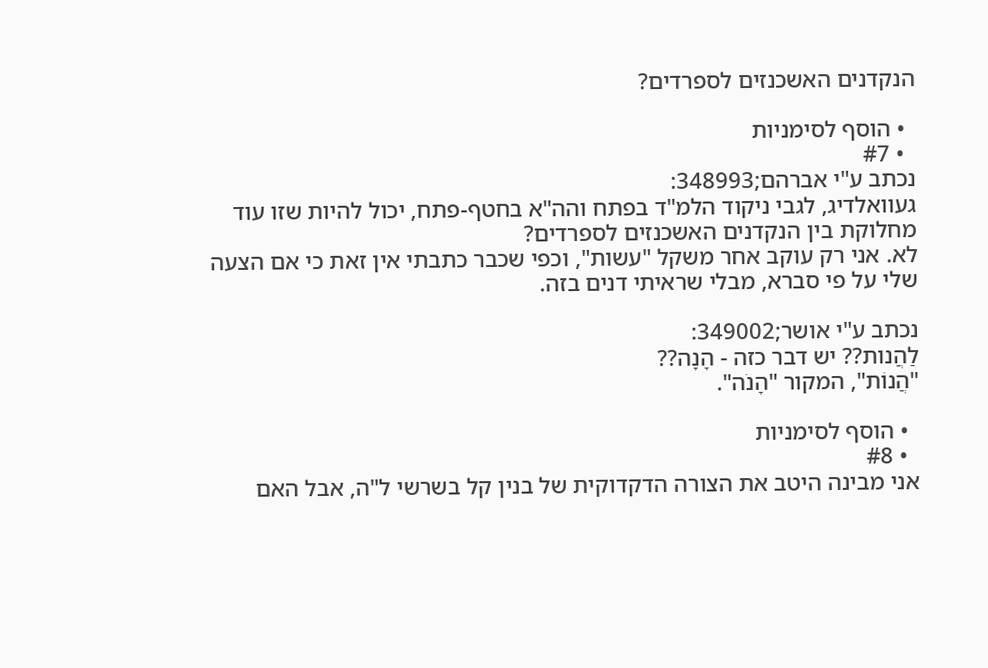הנקדנים האשכנזים לספרדים?

  • הוסף לסימניות
  • #7
נכתב ע"י אברהם;348993:
געוואלדיג, לגבי ניקוד הלמ"ד בפתח והה"א בחטף-פתח, יכול להיות שזו עוד מחלוקת בין הנקדנים האשכנזים לספרדים?
לא. אני רק עוקב אחר משקל "עשות", וכפי שכבר כתבתי אין זאת כי אם הצעה שלי על פי סברא, מבלי שראיתי דנים בזה.

נכתב ע"י אושר;349002:
לַהֲנות?? יש דבר כזה - הָנָה??
"הֲנוֹת", המקור "הָנֹה".

  • הוסף לסימניות
  • #8
אני מבינה היטב את הצורה הדקדוקית של בנין קל בשרשי ל"ה, אבל האם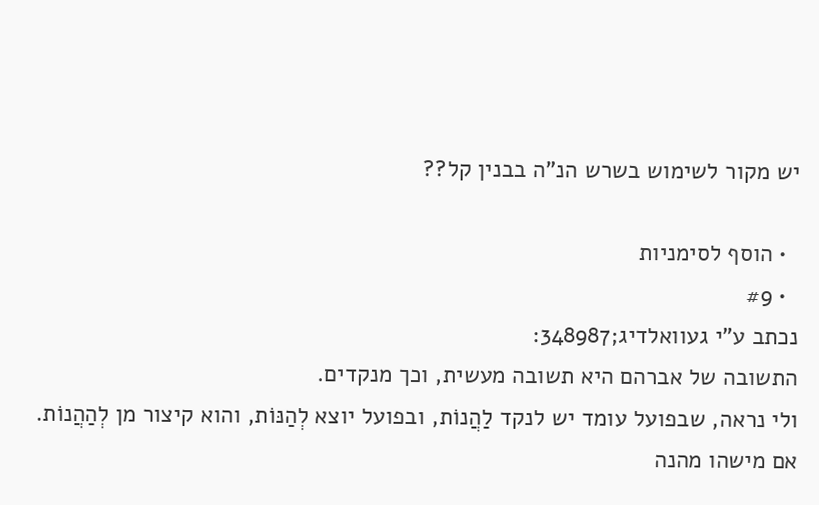יש מקור לשימוש בשרש הנ"ה בבנין קל??

  • הוסף לסימניות
  • #9
נכתב ע"י געוואלדיג;348987:
התשובה של אברהם היא תשובה מעשית, וכך מנקדים.
ולי נראה, שבפועל עומד יש לנקד לַהֲנוֹת, ובפועל יוצא לְהַנּוֹת, והוא קיצור מן לְהַהֲנוֹת.
אם מישהו מהנה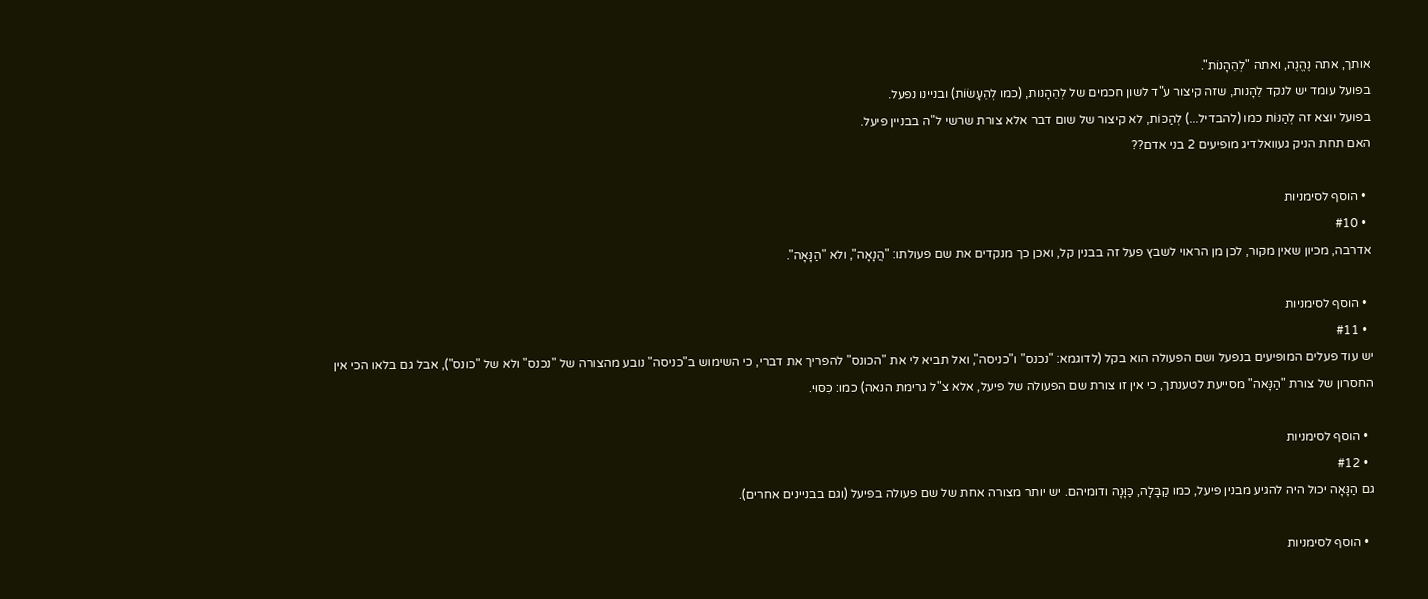אותך, אתה נֶהֱנֶה, ואתה "לְהֵהָנוֹת".
בפועל עומד יש לנקד לֵהָנות, שזה קיצור ע"ד לשון חכמים של לְהֵהָנות, (כמו לְהֵעָשׂוֹת) ובניינו נפעל.
בפועל יוצא זה לְהַנּוֹת כמו (להבדיל...) לְהַכּוֹת, לא קיצור של שום דבר אלא צורת שרשי ל"ה בבניין פיעל.
האם תחת הניק געוואלדיג מופיעים 2 בני אדם??

  • הוסף לסימניות
  • #10
אדרבה, מכיון שאין מקור, לכן מן הראוי לשבץ פעל זה בבנין קל, ואכן כך מנקדים את שם פעולתו: "הֲנָאָה", ולא "הַנָּאָה".

  • הוסף לסימניות
  • #11
יש עוד פעלים המופיעים בנפעל ושם הפעולה הוא בקל (לדוגמא: "נכנס" ו"כניסה", ואל תביא לי את "הכונס" להפריך את דברי, כי השימוש ב"כניסה" נובע מהצורה של "נכנס" ולא של "כונס"), אבל גם בלאו הכי אין החסרון של צורת "הַנָּאה" מסייעת לטענתך, כי אין זו צורת שם הפעולה של פיעל, אלא צ"ל גרימת הנאה) כמו: כִּסּוּי.

  • הוסף לסימניות
  • #12
גם הַנָּאָה יכול היה להגיע מבנין פיעל, כמו קַבָּלָה, כַּוָּנָה ודומיהם. יש יותר מצורה אחת של שם פעולה בפיעל (וגם בבניינים אחרים).

  • הוסף לסימניות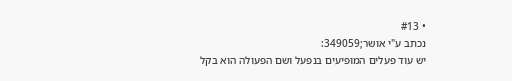• #13
נכתב ע"י אושר;349059:
יש עוד פעלים המופיעים בנפעל ושם הפעולה הוא בקל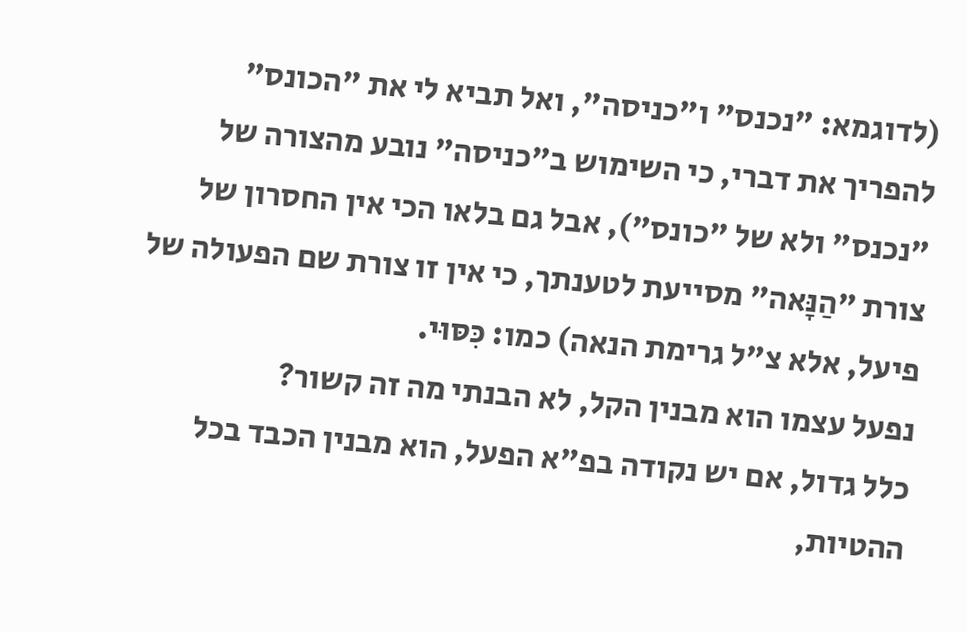(לדוגמא: "נכנס" ו"כניסה", ואל תביא לי את "הכונס" להפריך את דברי, כי השימוש ב"כניסה" נובע מהצורה של "נכנס" ולא של "כונס"), אבל גם בלאו הכי אין החסרון של צורת "הַנָּאה" מסייעת לטענתך, כי אין זו צורת שם הפעולה של פיעל, אלא צ"ל גרימת הנאה) כמו: כִּסּוּי.
נפעל עצמו הוא מבנין הקל, לא הבנתי מה זה קשור?
כלל גדול, אם יש נקודה בפ"א הפעל, הוא מבנין הכבד בכל ההטיות,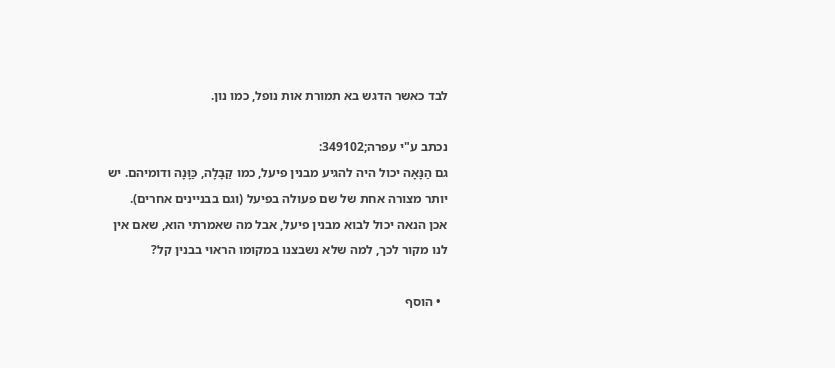לבד כאשר הדגש בא תמורת אות נופל, כמו נון.

נכתב ע"י עפרה;349102:
גם הַנָּאָה יכול היה להגיע מבנין פיעל, כמו קַבָּלָה, כַּוָּנָה ודומיהם. יש יותר מצורה אחת של שם פעולה בפיעל (וגם בבניינים אחרים).
אכן הנאה יכול לבוא מבנין פיעל, אבל מה שאמרתי הוא, שאם אין לנו מקור לכך, למה שלא נשבצנו במקומו הראוי בבנין קל?

  • הוסף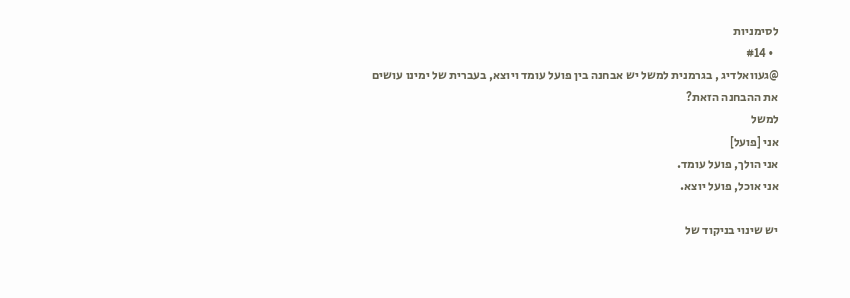לסימניות
  • #14
@געוואלדיג , בגרמנית למשל יש אבחנה בין פועל עומד ויוצא, בעברית של ימינו עושים את ההבחנה הזאת?
למשל
אני [פועל]
אני הולך, פועל עומד.
אני אוכל, פועל יוצא.

יש שינוי בניקוד של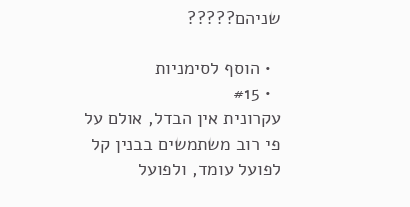שניהם?????

  • הוסף לסימניות
  • #15
עקרונית אין הבדל, אולם על פי רוב משתמשים בבנין קל לפועל עומד, ולפועל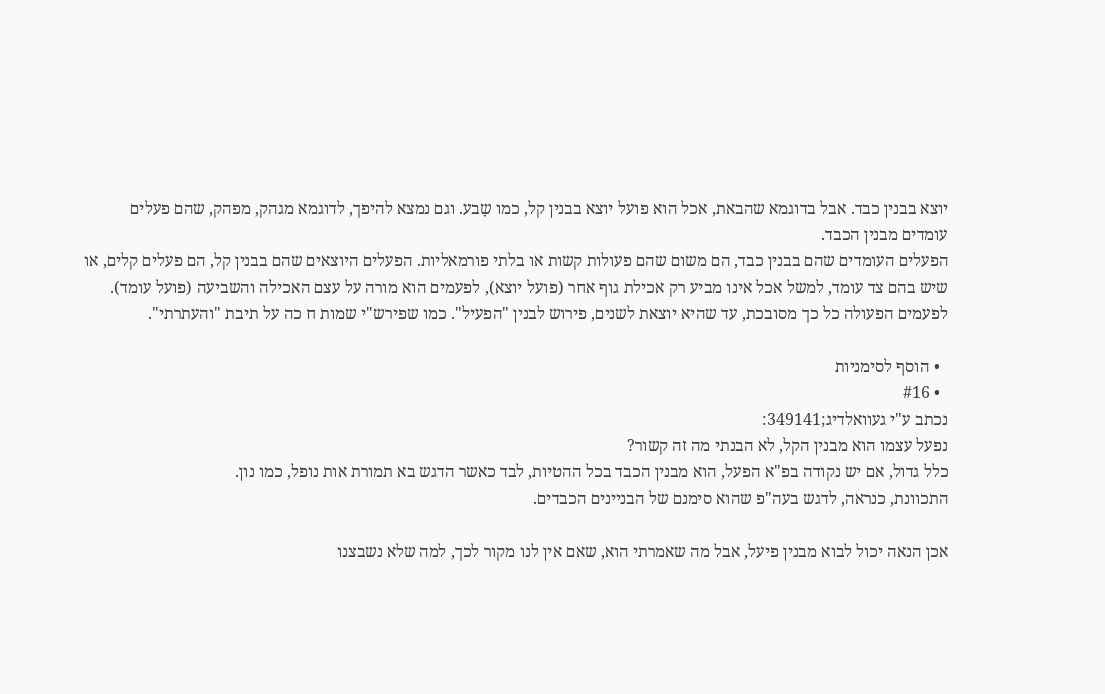יוצא בבנין כבד. אבל בדוגמא שהבאת, אכל הוא פועל יוצא בבנין קל, כמו שָבע. וגם נמצא להיפך, לדוגמא מגהק, מפהק, שהם פעלים עומדים מבנין הכבד.
הפעלים העומדים שהם בבנין כבד, הם משום שהם פעולות קשות או בלתי פורמאליות. הפעלים היוצאים שהם בבנין קל, הם פעלים קלים, או שיש בהם צד עומד, למשל אכל אינו מביע רק אכילת גוף אחר (פועל יוצא), לפעמים הוא מורה על עצם האכילה והשביעה (פועל עומד).
לפעמים הפעולה כל כך מסובכת, עד שהיא יוצאת לשנים, פירוש לבנין "הפעיל". כמו שפירש"י שמות ח כה על תיבת "והעתרתי".

  • הוסף לסימניות
  • #16
נכתב ע"י געוואלדיג;349141:
נפעל עצמו הוא מבנין הקל, לא הבנתי מה זה קשור?
כלל גדול, אם יש נקודה בפ"א הפעל, הוא מבנין הכבד בכל ההטיות, לבד כאשר הדגש בא תמורת אות נופל, כמו נון.
התכוונת, כנראה, לדגש בעה"פ שהוא סימנם של הבניינים הכבדים.

אכן הנאה יכול לבוא מבנין פיעל, אבל מה שאמרתי הוא, שאם אין לנו מקור לכך, למה שלא נשבצנו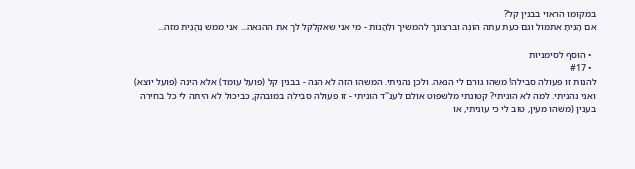במקומו הראוי בבנין קל?
אם הָנִיתָ אתמול וגם כעת עתה הוֹנֶה וברצונך להמשיך ולַהֲנוֹת - מי אני שאקלקל לך את ההנאה... אני ממש נֶהֱנֵית מזה...

  • הוסף לסימניות
  • #17
להנות זו פעולה סבילה! משהו גורם לי הנאה. ולכן נהניתי. המשהו הזה לא הנה - בבנין קל (פועל עומד) אלא הינה (פועל יוצא) ואני נהניתי. למה לא הוניתי? קטונתי מלשפוט אולם לענ''ד הוניתי - זו פעולה סבילה במובהק, כביכול לא היתה לי כל בחירה בענין (משהו מעין, טוב לי כי עוניתי, או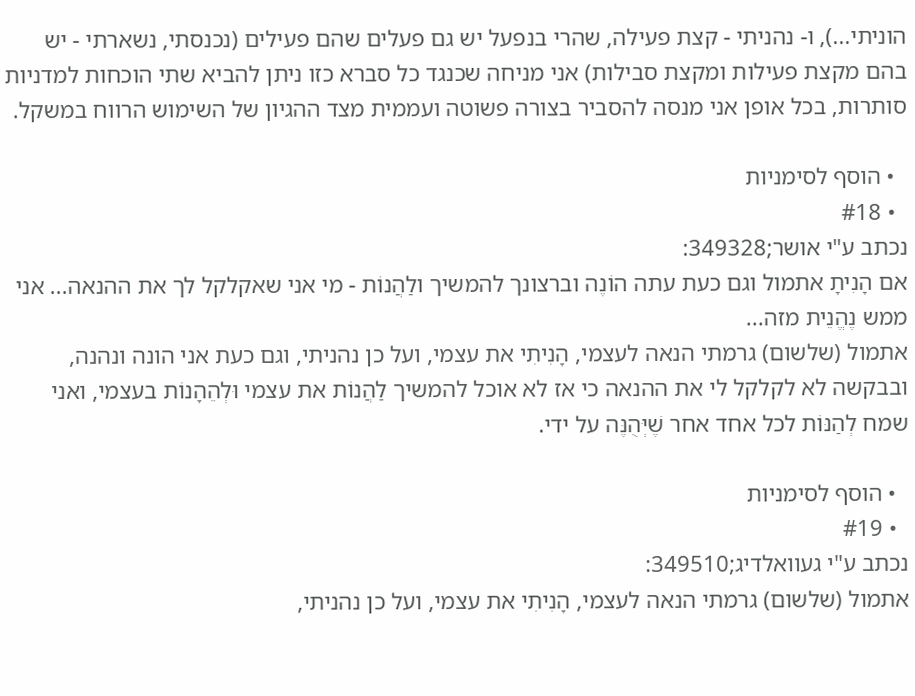הוניתי...), ו- נהניתי - קצת פעילה, שהרי בנפעל יש גם פעלים שהם פעילים (נכנסתי, נשארתי - יש בהם מקצת פעילות ומקצת סבילות) אני מניחה שכנגד כל סברא כזו ניתן להביא שתי הוכחות למדניות סותרות, בכל אופן אני מנסה להסביר בצורה פשוטה ועממית מצד ההגיון של השימוש הרווח במשקל.

  • הוסף לסימניות
  • #18
נכתב ע"י אושר;349328:
אם הָנִיתָ אתמול וגם כעת עתה הוֹנֶה וברצונך להמשיך ולַהֲנוֹת - מי אני שאקלקל לך את ההנאה... אני ממש נֶהֱנֵית מזה...
אתמול (שלשום) גרמתי הנאה לעצמי, הָנִיתִי את עצמי, ועל כן נהניתי, וגם כעת אני הונה ונהנה, ובבקשה לא לקלקל לי את ההנאה כי אז לא אוכל להמשיך לַהֲנוֹת את עצמי וּלְהֵהָנוֹת בעצמי, ואני שמח לְהַנּוֹת לכל אחד אחר שֶׁיְּהֻנֶּה על ידי.

  • הוסף לסימניות
  • #19
נכתב ע"י געוואלדיג;349510:
אתמול (שלשום) גרמתי הנאה לעצמי, הָנִיתִי את עצמי, ועל כן נהניתי,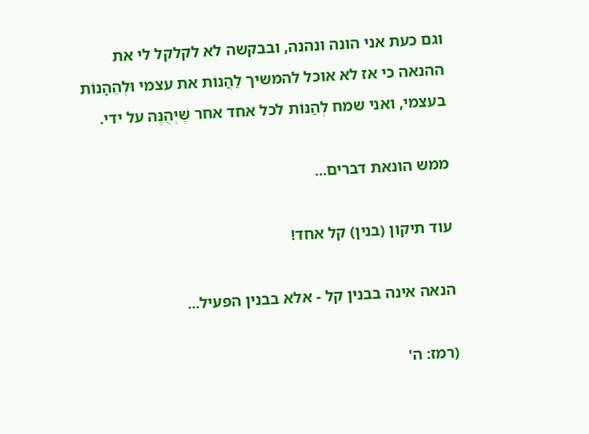וגם כעת אני הונה ונהנה, ובבקשה לא לקלקל לי את ההנאה כי אז לא אוכל להמשיך לַהֲנוֹת את עצמי וּלְהֵהָנוֹת בעצמי, ואני שמח לְהַנּוֹת לכל אחד אחר שֶׁיְּהֻנֶּה על ידי.

ממש הונאת דברים...

עוד תיקון (בנין) קל אחד!

הנאה אינה בבנין קל - אלא בבנין הפעיל...

(רמז: ה'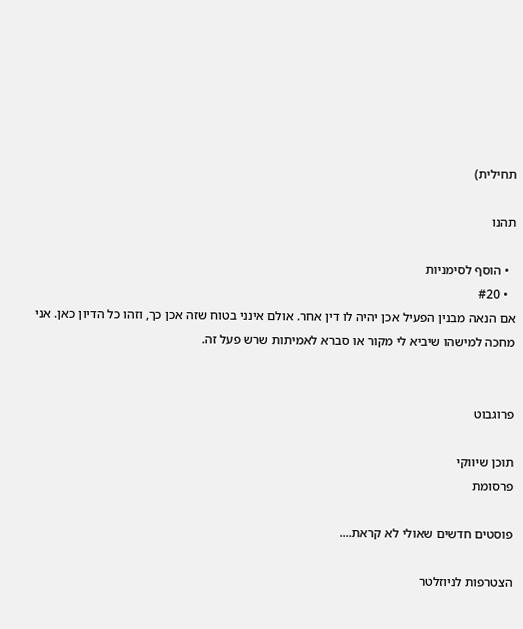תחילית)

תהנו

  • הוסף לסימניות
  • #20
אם הנאה מבנין הפעיל אכן יהיה לו דין אחר. אולם אינני בטוח שזה אכן כך, וזהו כל הדיון כאן. אני מחכה למישהו שיביא לי מקור או סברא לאמיתות שרש פעל זה.


פרוגבוט

תוכן שיווקי
פרסומת

פוסטים חדשים שאולי לא קראת....

הצטרפות לניוזלטר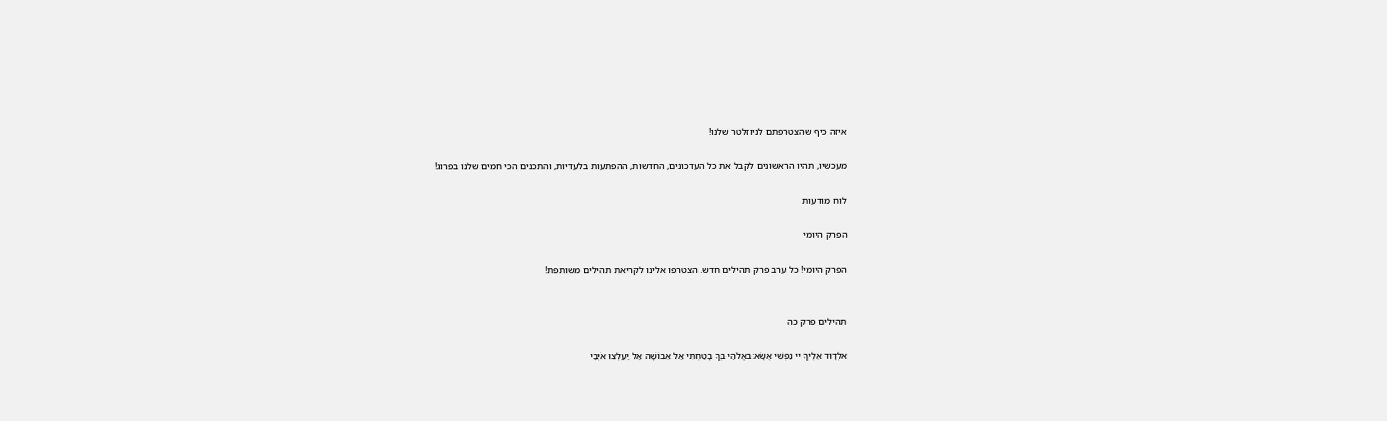איזה כיף שהצטרפתם לניוזלטר שלנו!

מעכשיו, תהיו הראשונים לקבל את כל העדכונים, החדשות, ההפתעות בלעדיות, והתכנים הכי חמים שלנו בפרוג!

לוח מודעות

הפרק היומי

הפרק היומי! כל ערב פרק תהילים חדש. הצטרפו אלינו לקריאת תהילים משותפת!


תהילים פרק כה

אלְדָוִד אֵלֶיךָ יי נַפְשִׁי אֶשָּׂא:באֱלֹהַי בְּךָ בָטַחְתִּי אַל אֵבוֹשָׁה אַל יַעַלְצוּ אֹיְבַי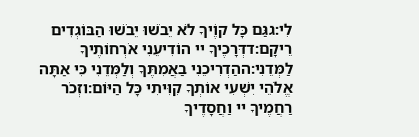לִי:גגַּם כָּל קוֶֹיךָ לֹא יֵבֹשׁוּ יֵבֹשׁוּ הַבּוֹגְדִים רֵיקָם:דדְּרָכֶיךָ יי הוֹדִיעֵנִי אֹרְחוֹתֶיךָ לַמְּדֵנִי:ההַדְרִיכֵנִי בַאֲמִתֶּךָ וְלַמְּדֵנִי כִּי אַתָּה אֱלֹהֵי יִשְׁעִי אוֹתְךָ קִוִּיתִי כָּל הַיּוֹם:וזְכֹר רַחֲמֶיךָ יי וַחֲסָדֶיךָ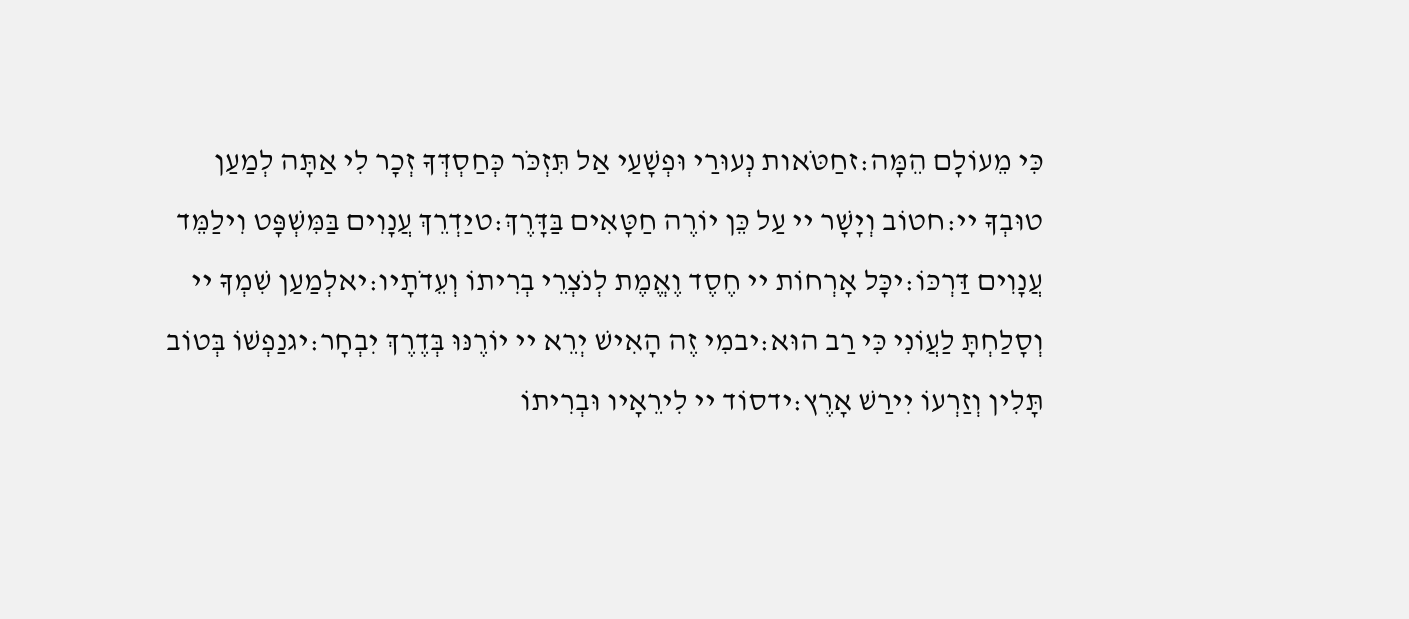כִּי מֵעוֹלָם הֵמָּה:זחַטֹּאות נְעוּרַי וּפְשָׁעַי אַל תִּזְכֹּר כְּחַסְדְּךָ זְכָר לִי אַתָּה לְמַעַן טוּבְךָ יי:חטוֹב וְיָשָׁר יי עַל כֵּן יוֹרֶה חַטָּאִים בַּדָּרֶךְ:טיַדְרֵךְ עֲנָוִים בַּמִּשְׁפָּט וִילַמֵּד עֲנָוִים דַּרְכּוֹ:יכָּל אָרְחוֹת יי חֶסֶד וֶאֱמֶת לְנֹצְרֵי בְרִיתוֹ וְעֵדֹתָיו:יאלְמַעַן שִׁמְךָ יי וְסָלַחְתָּ לַעֲוֹנִי כִּי רַב הוּא:יבמִי זֶה הָאִישׁ יְרֵא יי יוֹרֶנּוּ בְּדֶרֶךְ יִבְחָר:יגנַפְשׁוֹ בְּטוֹב תָּלִין וְזַרְעוֹ יִירַשׁ אָרֶץ:ידסוֹד יי לִירֵאָיו וּבְרִיתוֹ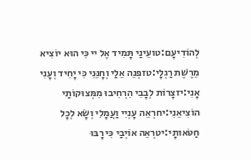לְהוֹדִיעָם:טועֵינַי תָּמִיד אֶל יי כִּי הוּא יוֹצִיא מֵרֶשֶׁת רַגְלָי:טזפְּנֵה אֵלַי וְחָנֵּנִי כִּי יָחִיד וְעָנִי אָנִי:יזצָרוֹת לְבָבִי הִרְחִיבוּ מִמְּצוּקוֹתַי הוֹצִיאֵנִי:יחרְאֵה עָנְיִי וַעֲמָלִי וְשָׂא לְכָל חַטֹּאותָי:יטרְאֵה אוֹיְבַי כִּי רָבּוּ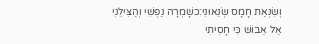וְשִׂנְאַת חָמָס שְׂנֵאוּנִי:כשָׁמְרָה נַפְשִׁי וְהַצִּילֵנִי אַל אֵבוֹשׁ כִּי חָסִיתִי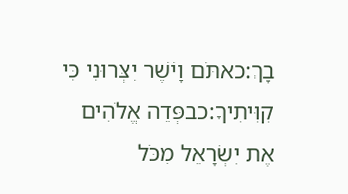בָךְ:כאתֹּם וָיֹשֶׁר יִצְּרוּנִי כִּי קִוִּיתִיךָ:כבפְּדֵה אֱלֹהִים אֶת יִשְׂרָאֵל מִכֹּל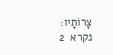צָרוֹתָיו:
נקרא  2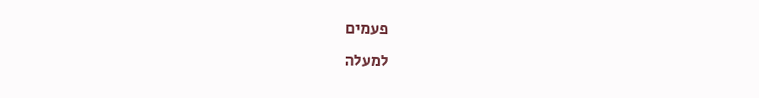פעמים
למעלה